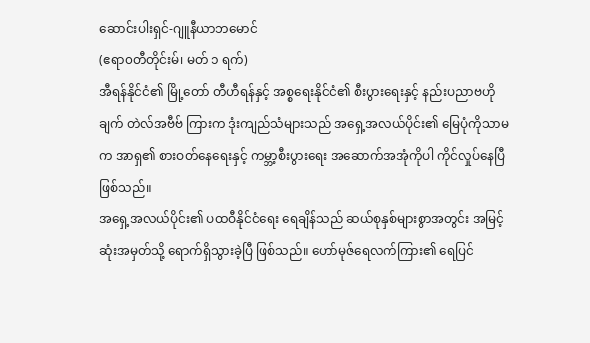ဆောင်းပါးရှင်-ဂျူနီယာဘမောင်
(ဧရာ၀တီတိုင်းမ်၊ မတ် ၁ ရက်)
အီရန်နိုင်ငံ၏ မြို့တော် တီဟီရန်နှင့် အစ္စရေးနိုင်ငံ၏ စီးပွားရေးနှင့် နည်းပညာဗဟိုချက် တဲလ်အဗီဗ် ကြားက ဒုံးကျည်သံများသည် အရှေ့အလယ်ပိုင်း၏ မြေပုံကိုသာမက အာရှ၏ စားဝတ်နေရေးနှင့် ကမ္ဘာ့စီးပွားရေး အဆောက်အအုံကိုပါ ကိုင်လှုပ်နေပြီဖြစ်သည်။
အရှေ့အလယ်ပိုင်း၏ ပထဝီနိုင်ငံရေး ရေချိန်သည် ဆယ်စုနှစ်များစွာအတွင်း အမြင့်ဆုံးအမှတ်သို့ ရောက်ရှိသွားခဲ့ပြီ ဖြစ်သည်။ ဟော်မုဇ်ရေလက်ကြား၏ ရေပြင်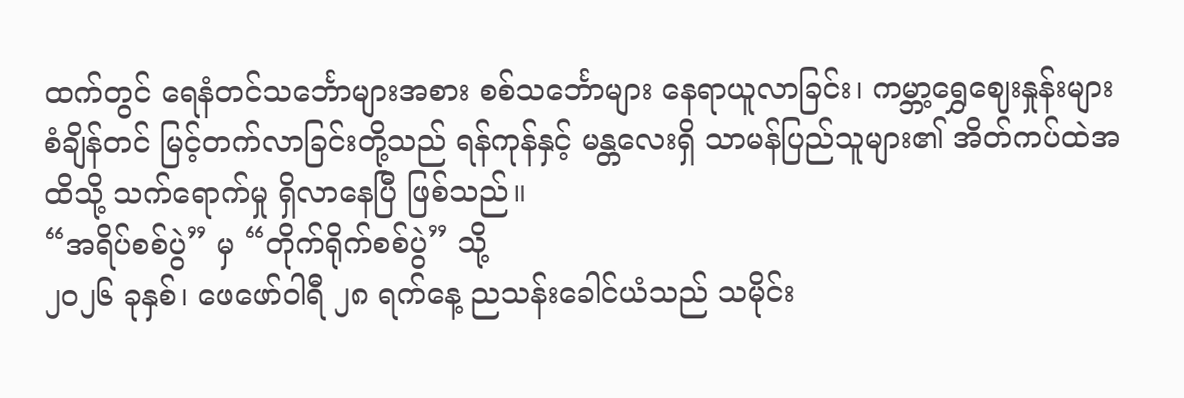ထက်တွင် ရေနံတင်သင်္ဘောများအစား စစ်သင်္ဘောများ နေရာယူလာခြင်း၊ ကမ္ဘာ့ရွှေဈေးနှုန်းများ စံချိန်တင် မြင့်တက်လာခြင်းတို့သည် ရန်ကုန်နှင့် မန္တလေးရှိ သာမန်ပြည်သူများ၏ အိတ်ကပ်ထဲအထိသို့ သက်ရောက်မှု ရှိလာနေပြီ ဖြစ်သည်။
“အရိပ်စစ်ပွဲ” မှ “တိုက်ရိုက်စစ်ပွဲ” သို့
၂၀၂၆ ခုနှစ်၊ ဖေဖော်ဝါရီ ၂၈ ရက်နေ့ ညသန်းခေါင်ယံသည် သမိုင်း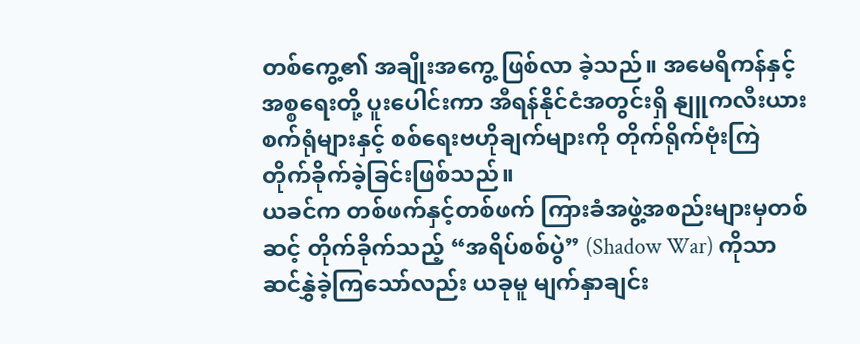တစ်ကွေ့၏ အချိုးအကွေ့ ဖြစ်လာ ခဲ့သည်။ အမေရိကန်နှင့် အစ္စရေးတို့ ပူးပေါင်းကာ အီရန်နိုင်ငံအတွင်းရှိ နျူကလီးယား စက်ရုံများနှင့် စစ်ရေးဗဟိုချက်များကို တိုက်ရိုက်ဗုံးကြဲ တိုက်ခိုက်ခဲ့ခြင်းဖြစ်သည်။
ယခင်က တစ်ဖက်နှင့်တစ်ဖက် ကြားခံအဖွဲ့အစည်းများမှတစ်ဆင့် တိုက်ခိုက်သည့် “အရိပ်စစ်ပွဲ” (Shadow War) ကိုသာ ဆင်နွှဲခဲ့ကြသော်လည်း ယခုမူ မျက်နှာချင်း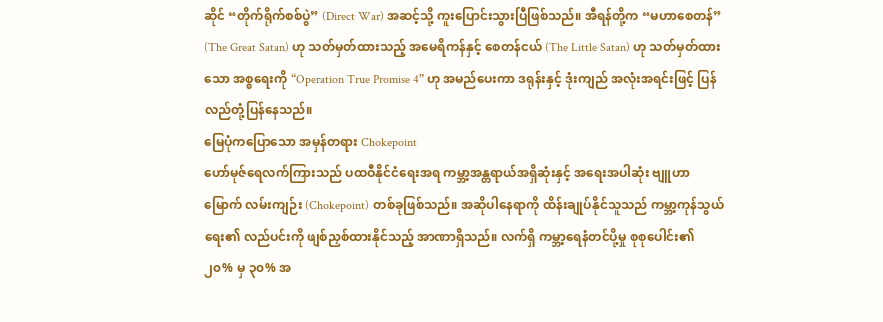ဆိုင် “တိုက်ရိုက်စစ်ပွဲ” (Direct War) အဆင့်သို့ ကူးပြောင်းသွားပြီဖြစ်သည်။ အီရန်တို့က “မဟာစေတန်” (The Great Satan) ဟု သတ်မှတ်ထားသည့် အမေရိကန်နှင့် စေတန်ငယ် (The Little Satan) ဟု သတ်မှတ်ထားသော အစ္စရေးကို “Operation True Promise 4” ဟု အမည်ပေးကာ ဒရုန်းနှင့် ဒုံးကျည် အလုံးအရင်းဖြင့် ပြန်လည်တုံ့ပြန်နေသည်။
မြေပုံကပြောသော အမှန်တရား Chokepoint
ဟော်မုဇ်ရေလက်ကြားသည် ပထဝီနိုင်ငံရေးအရ ကမ္ဘာ့အန္တရာယ်အရှိဆုံးနှင့် အရေးအပါဆုံး ဗျူဟာမြောက် လမ်းကျဉ်း (Chokepoint) တစ်ခုဖြစ်သည်။ အဆိုပါနေရာကို ထိန်းချုပ်နိုင်သူသည် ကမ္ဘာ့ကုန်သွယ်ရေး၏ လည်ပင်းကို ဖျစ်ညှစ်ထားနိုင်သည့် အာဏာရှိသည်။ လက်ရှိ ကမ္ဘာ့ရေနံတင်ပို့မှု စုစုပေါင်း၏ ၂၀% မှ ၃၀% အ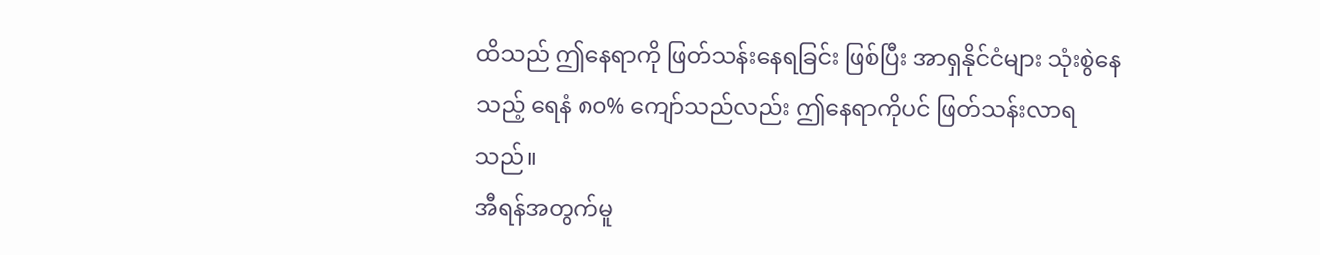ထိသည် ဤနေရာကို ဖြတ်သန်းနေရခြင်း ဖြစ်ပြီး အာရှနိုင်ငံများ သုံးစွဲနေသည့် ရေနံ ၈၀% ကျော်သည်လည်း ဤနေရာကိုပင် ဖြတ်သန်းလာရသည်။
အီရန်အတွက်မူ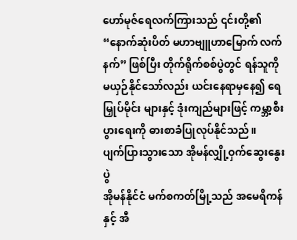ဟော်မုဇ်ရေလက်ကြားသည် ၎င်းတို့၏ “နောက်ဆုံးပိတ် မဟာဗျူဟာမြောက် လက်နက်” ဖြစ်ပြီး တိုက်ရိုက်စစ်ပွဲတွင် ရန်သူကို မယှဉ်နိုင်သော်လည်း ယင်းနေရာမှနေ၍ ရေမြှုပ်မိုင်း များနှင့် ဒုံးကျည်များဖြင့် ကမ္ဘာ့စီးပွားရေးကို ဓားစာခံပြုလုပ်နိုင်သည်။
ပျက်ပြားသွားသော အိုမန်လျှို့ဝှက်ဆွေးနွေးပွဲ
အိုမန်နိုင်ငံ မက်စကတ်မြို့သည် အမေရိကန်နှင့် အီ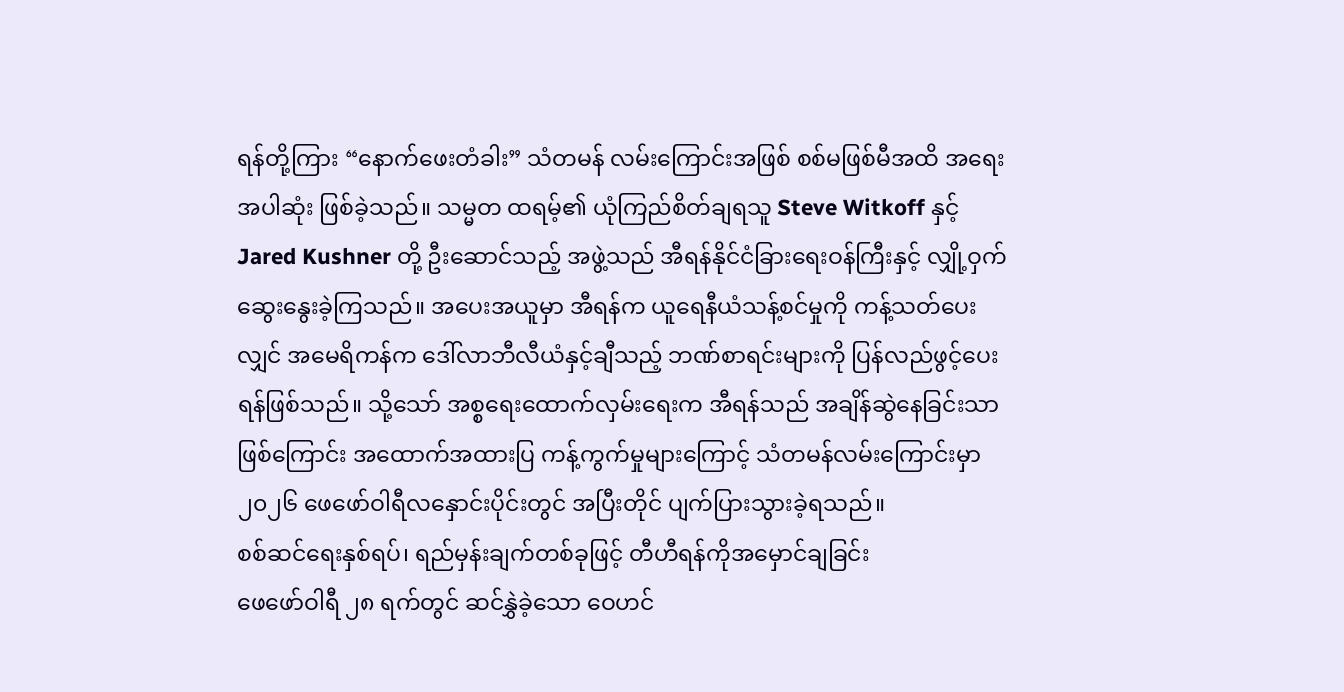ရန်တို့ကြား “နောက်ဖေးတံခါး” သံတမန် လမ်းကြောင်းအဖြစ် စစ်မဖြစ်မီအထိ အရေးအပါဆုံး ဖြစ်ခဲ့သည်။ သမ္မတ ထရမ့်၏ ယုံကြည်စိတ်ချရသူ Steve Witkoff နှင့် Jared Kushner တို့ ဦးဆောင်သည့် အဖွဲ့သည် အီရန်နိုင်ငံခြားရေးဝန်ကြီးနှင့် လျှို့ဝှက်ဆွေးနွေးခဲ့ကြသည်။ အပေးအယူမှာ အီရန်က ယူရေနီယံသန့်စင်မှုကို ကန့်သတ်ပေးလျှင် အမေရိကန်က ဒေါ်လာဘီလီယံနှင့်ချီသည့် ဘဏ်စာရင်းများကို ပြန်လည်ဖွင့်ပေးရန်ဖြစ်သည်။ သို့သော် အစ္စရေးထောက်လှမ်းရေးက အီရန်သည် အချိန်ဆွဲနေခြင်းသာဖြစ်ကြောင်း အထောက်အထားပြ ကန့်ကွက်မှုများကြောင့် သံတမန်လမ်းကြောင်းမှာ ၂၀၂၆ ဖေဖော်ဝါရီလနှောင်းပိုင်းတွင် အပြီးတိုင် ပျက်ပြားသွားခဲ့ရသည်။
စစ်ဆင်ရေးနှစ်ရပ်၊ ရည်မှန်းချက်တစ်ခုဖြင့် တီဟီရန်ကိုအမှောင်ချခြင်း
ဖေဖော်ဝါရီ ၂၈ ရက်တွင် ဆင်နွှဲခဲ့သော ဝေဟင်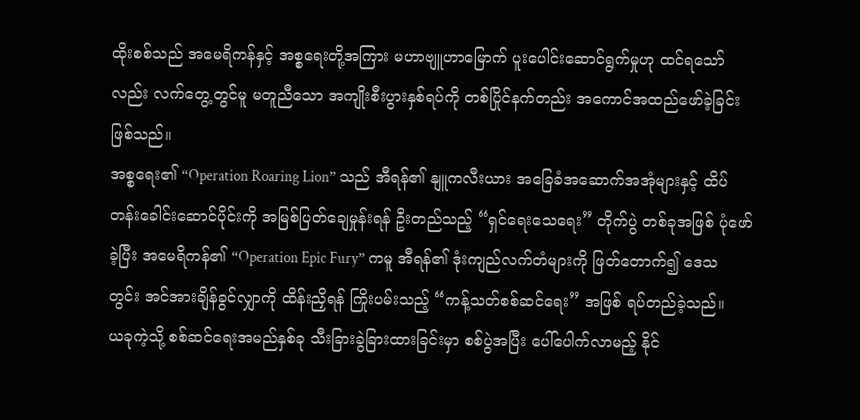ထိုးစစ်သည် အမေရိကန်နှင့် အစ္စရေးတို့အကြား မဟာဗျူဟာမြောက် ပူးပေါင်းဆောင်ရွက်မှုဟု ထင်ရသော်လည်း လက်တွေ့တွင်မူ မတူညီသော အကျိုးစီးပွားနှစ်ရပ်ကို တစ်ပြိုင်နက်တည်း အကောင်အထည်ဖော်ခဲ့ခြင်း ဖြစ်သည်။
အစ္စရေး၏ “Operation Roaring Lion” သည် အီရန်၏ နျူကလီးယား အခြေခံအဆောက်အအုံများနှင့် ထိပ်တန်းခေါင်းဆောင်ပိုင်းကို အမြစ်ပြတ်ချေမှုန်းရန် ဦးတည်သည့် “ရှင်ရေးသေရေး” တိုက်ပွဲ တစ်ခုအဖြစ် ပုံဖော်ခဲ့ပြီး အမေရိကန်၏ “Operation Epic Fury” ကမူ အီရန်၏ ဒုံးကျည်လက်တံများကို ဖြတ်တောက်၍ ဒေသတွင်း အင်အားချိန်ခွင်လျှာကို ထိန်းညှိရန် ကြိုးပမ်းသည့် “ကန့်သတ်စစ်ဆင်ရေး” အဖြစ် ရပ်တည်ခဲ့သည်။
ယခုကဲ့သို့ စစ်ဆင်ရေးအမည်နှစ်ခု သီးခြားခွဲခြားထားခြင်းမှာ စစ်ပွဲအပြီး ပေါ်ပေါက်လာမည့် နိုင်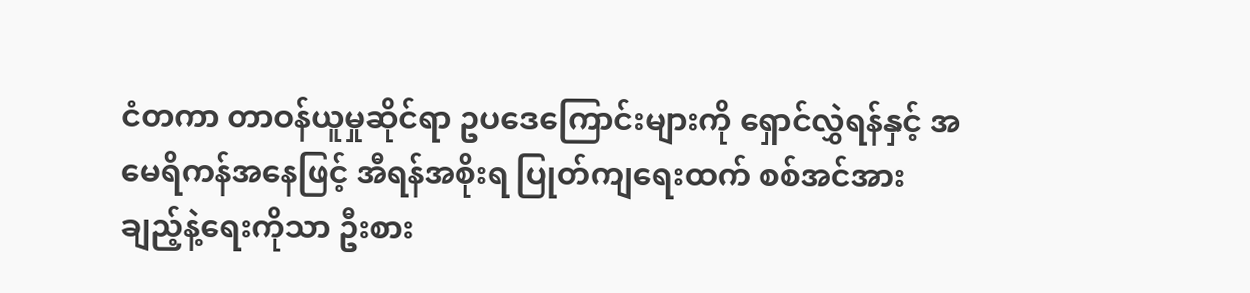ငံတကာ တာဝန်ယူမှုဆိုင်ရာ ဥပဒေကြောင်းများကို ရှောင်လွှဲရန်နှင့် အမေရိကန်အနေဖြင့် အီရန်အစိုးရ ပြုတ်ကျရေးထက် စစ်အင်အားချည့်နဲ့ရေးကိုသာ ဦးစား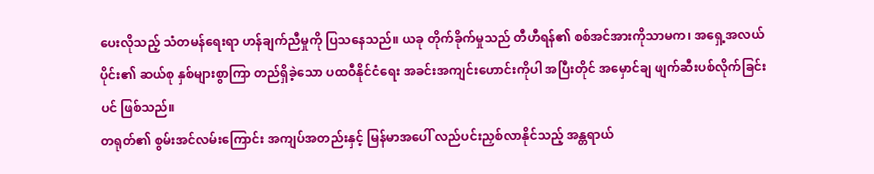ပေးလိုသည့် သံတမန်ရေးရာ ဟန်ချက်ညီမှုကို ပြသနေသည်။ ယခု တိုက်ခိုက်မှုသည် တီဟီရန်၏ စစ်အင်အားကိုသာမက၊ အရှေ့အလယ်ပိုင်း၏ ဆယ်စု နှစ်များစွာကြာ တည်ရှိခဲ့သော ပထဝီနိုင်ငံရေး အခင်းအကျင်းဟောင်းကိုပါ အပြီးတိုင် အမှောင်ချ ဖျက်ဆီးပစ်လိုက်ခြင်းပင် ဖြစ်သည်။
တရုတ်၏ စွမ်းအင်လမ်းကြောင်း အကျပ်အတည်းနှင့် မြန်မာအပေါ် လည်ပင်းညှစ်လာနိုင်သည့် အန္တရာယ်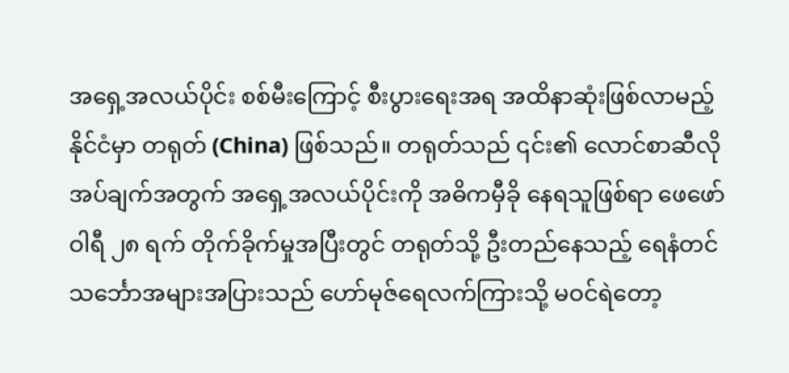အရှေ့အလယ်ပိုင်း စစ်မီးကြောင့် စီးပွားရေးအရ အထိနာဆုံးဖြစ်လာမည့်နိုင်ငံမှာ တရုတ် (China) ဖြစ်သည်။ တရုတ်သည် ၎င်း၏ လောင်စာဆီလိုအပ်ချက်အတွက် အရှေ့အလယ်ပိုင်းကို အဓိကမှီခို နေရသူဖြစ်ရာ ဖေဖော်ဝါရီ ၂၈ ရက် တိုက်ခိုက်မှုအပြီးတွင် တရုတ်သို့ ဦးတည်နေသည့် ရေနံတင် သင်္ဘောအများအပြားသည် ဟော်မုဇ်ရေလက်ကြားသို့ မဝင်ရဲတော့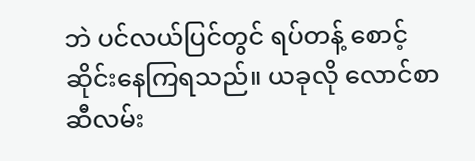ဘဲ ပင်လယ်ပြင်တွင် ရပ်တန့် စောင့်ဆိုင်းနေကြရသည်။ ယခုလို လောင်စာဆီလမ်း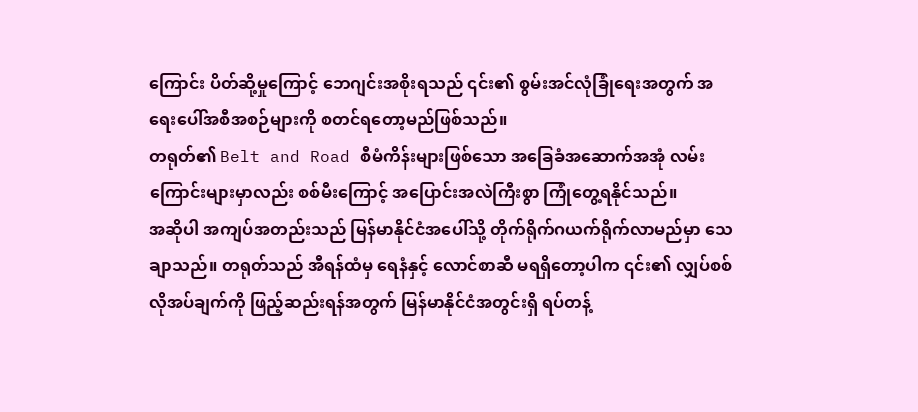ကြောင်း ပိတ်ဆို့မှုကြောင့် ဘေဂျင်းအစိုးရသည် ၎င်း၏ စွမ်းအင်လုံခြုံရေးအတွက် အရေးပေါ်အစီအစဉ်များကို စတင်ရတော့မည်ဖြစ်သည်။
တရုတ်၏ Belt and Road စီမံကိန်းများဖြစ်သော အခြေခံအဆောက်အအုံ လမ်းကြောင်းများမှာလည်း စစ်မီးကြောင့် အပြောင်းအလဲကြီးစွာ ကြုံတွေ့ရနိုင်သည်။
အဆိုပါ အကျပ်အတည်းသည် မြန်မာနိုင်ငံအပေါ်သို့ တိုက်ရိုက်ဂယက်ရိုက်လာမည်မှာ သေချာသည်။ တရုတ်သည် အီရန်ထံမှ ရေနံနှင့် လောင်စာဆီ မရရှိတော့ပါက ၎င်း၏ လျှပ်စစ်လိုအပ်ချက်ကို ဖြည့်ဆည်းရန်အတွက် မြန်မာနိုင်ငံအတွင်းရှိ ရပ်တန့်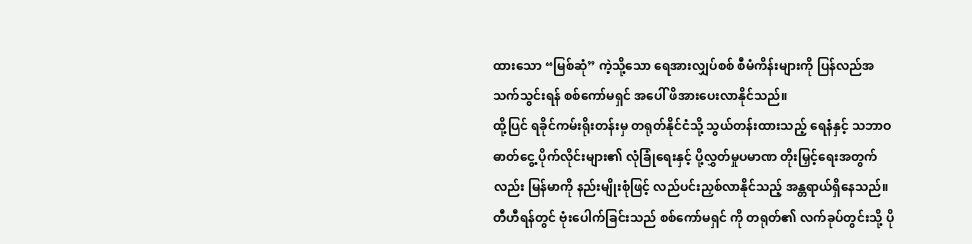ထားသော “မြစ်ဆုံ” ကဲ့သို့သော ရေအားလျှပ်စစ် စီမံကိန်းများကို ပြန်လည်အသက်သွင်းရန် စစ်ကော်မရှင် အပေါ် ဖိအားပေးလာနိုင်သည်။
ထို့ပြင် ရခိုင်ကမ်းရိုးတန်းမှ တရုတ်နိုင်ငံသို့ သွယ်တန်းထားသည့် ရေနံနှင့် သဘာဝဓာတ်ငွေ့ ပိုက်လိုင်းများ၏ လုံခြုံရေးနှင့် ပို့လွှတ်မှုပမာဏ တိုးမြှင့်ရေးအတွက်လည်း မြန်မာကို နည်းမျိုးစုံဖြင့် လည်ပင်းညှစ်လာနိုင်သည့် အန္တရာယ်ရှိနေသည်။ တီဟီရန်တွင် ဗုံးပေါက်ခြင်းသည် စစ်ကော်မရှင် ကို တရုတ်၏ လက်ခုပ်တွင်းသို့ ပို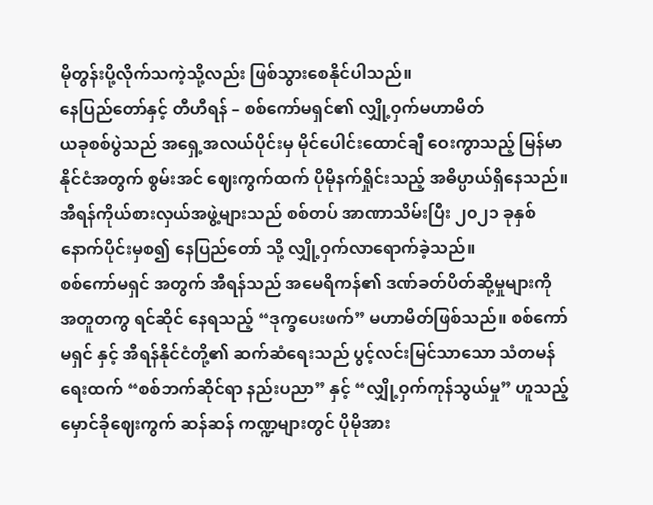မိုတွန်းပို့လိုက်သကဲ့သို့လည်း ဖြစ်သွားစေနိုင်ပါသည်။
နေပြည်တော်နှင့် တီဟီရန် – စစ်ကော်မရှင်၏ လျှို့ဝှက်မဟာမိတ်
ယခုစစ်ပွဲသည် အရှေ့အလယ်ပိုင်းမှ မိုင်ပေါင်းထောင်ချီ ဝေးကွာသည့် မြန်မာနိုင်ငံအတွက် စွမ်းအင် ဈေးကွက်ထက် ပိုမိုနက်ရှိုင်းသည့် အဓိပ္ပာယ်ရှိနေသည်။ အီရန်ကိုယ်စားလှယ်အဖွဲ့များသည် စစ်တပ် အာဏာသိမ်းပြီး ၂၀၂၁ ခုနှစ်နောက်ပိုင်းမှစ၍ နေပြည်တော် သို့ လျှို့ဝှက်လာရောက်ခဲ့သည်။
စစ်ကော်မရှင် အတွက် အီရန်သည် အမေရိကန်၏ ဒဏ်ခတ်ပိတ်ဆို့မှုများကို အတူတကွ ရင်ဆိုင် နေရသည့် “ဒုက္ခပေးဖက်” မဟာမိတ်ဖြစ်သည်။ စစ်ကော်မရှင် နှင့် အီရန်နိုင်ငံတို့၏ ဆက်ဆံရေးသည် ပွင့်လင်းမြင်သာသော သံတမန်ရေးထက် “စစ်ဘက်ဆိုင်ရာ နည်းပညာ” နှင့် “လျှို့ဝှက်ကုန်သွယ်မှု” ဟူသည့် မှောင်ခိုဈေးကွက် ဆန်ဆန် ကဏ္ဍများတွင် ပိုမိုအား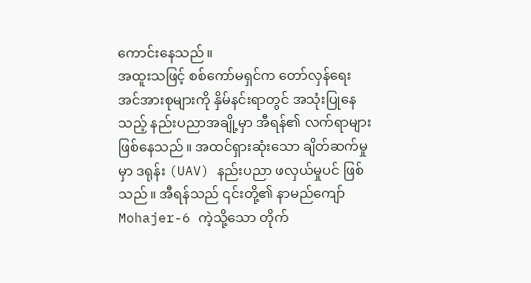ကောင်းနေသည်။
အထူးသဖြင့် စစ်ကော်မရှင်က တော်လှန်ရေးအင်အားစုများကို နှိမ်နင်းရာတွင် အသုံးပြုနေသည့် နည်းပညာအချို့မှာ အီရန်၏ လက်ရာများဖြစ်နေသည်။ အထင်ရှားဆုံးသော ချိတ်ဆက်မှုမှာ ဒရုန်း (UAV) နည်းပညာ ဖလှယ်မှုပင် ဖြစ်သည်။ အီရန်သည် ၎င်းတို့၏ နာမည်ကျော် Mohajer-6 ကဲ့သို့သော တိုက်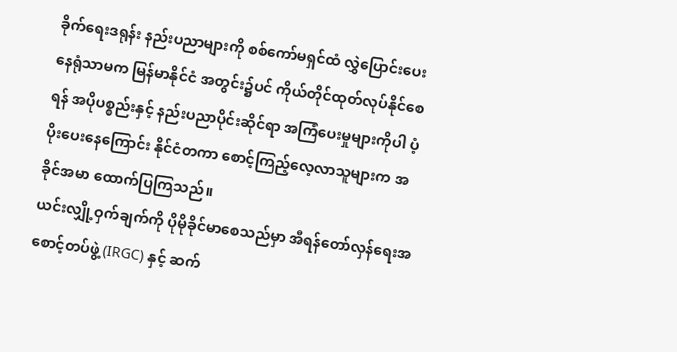ခိုက်ရေးဒရုန်း နည်းပညာများကို စစ်ကော်မရှင်ထံ လွှဲပြောင်းပေးနေရုံသာမက မြန်မာနိုင်ငံ အတွင်း၌ပင် ကိုယ်တိုင်ထုတ်လုပ်နိုင်စေရန် အပိုပစ္စည်းနှင့် နည်းပညာပိုင်းဆိုင်ရာ အကြံပေးမှုများကိုပါ ပံ့ပိုးပေးနေကြောင်း နိုင်ငံတကာ စောင့်ကြည့်လေ့လာသူများက အခိုင်အမာ ထောက်ပြကြသည်။
ယင်းလျှို့ဝှက်ချက်ကို ပိုမိုခိုင်မာစေသည်မှာ အီရန်တော်လှန်ရေးအစောင့်တပ်ဖွဲ့ (IRGC) နှင့် ဆက်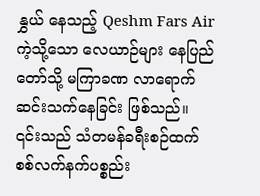နွှယ် နေသည့် Qeshm Fars Air ကဲ့သို့သော လေယာဉ်များ နေပြည်တော်သို့ မကြာခဏ လာရောက် ဆင်းသက်နေခြင်း ဖြစ်သည်။ ၎င်းသည် သံတမန်ခရီးစဉ်ထက် စစ်လက်နက်ပစ္စည်း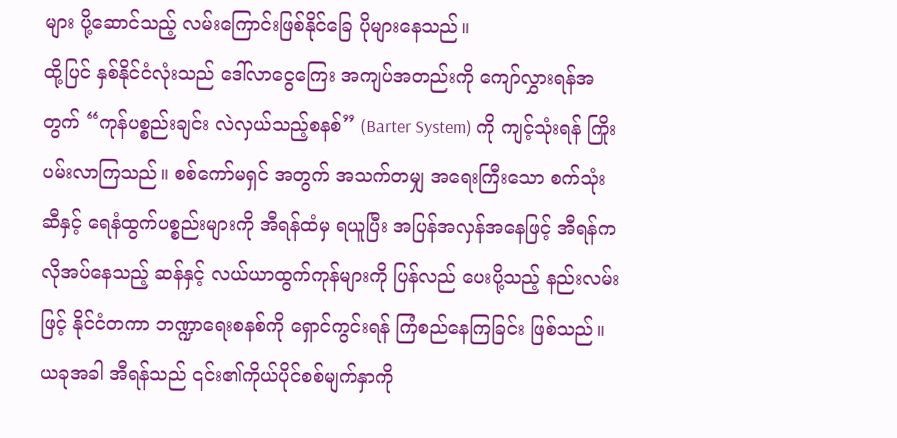များ ပို့ဆောင်သည့် လမ်းကြောင်းဖြစ်နိုင်ခြေ ပိုများနေသည်။
ထို့ပြင် နှစ်နိုင်ငံလုံးသည် ဒေါ်လာငွေကြေး အကျပ်အတည်းကို ကျော်လွှားရန်အတွက် “ကုန်ပစ္စည်းချင်း လဲလှယ်သည့်စနစ်” (Barter System) ကို ကျင့်သုံးရန် ကြိုးပမ်းလာကြသည်။ စစ်ကော်မရှင် အတွက် အသက်တမျှ အရေးကြီးသော စက်သုံးဆီနှင့် ရေနံထွက်ပစ္စည်းများကို အီရန်ထံမှ ရယူပြီး အပြန်အလှန်အနေဖြင့် အီရန်က လိုအပ်နေသည့် ဆန်နှင့် လယ်ယာထွက်ကုန်များကို ပြန်လည် ပေးပို့သည့် နည်းလမ်းဖြင့် နိုင်ငံတကာ ဘဏ္ဍာရေးစနစ်ကို ရှောင်ကွင်းရန် ကြံစည်နေကြခြင်း ဖြစ်သည်။
ယခုအခါ အီရန်သည် ၎င်း၏ကိုယ်ပိုင်စစ်မျက်နှာကို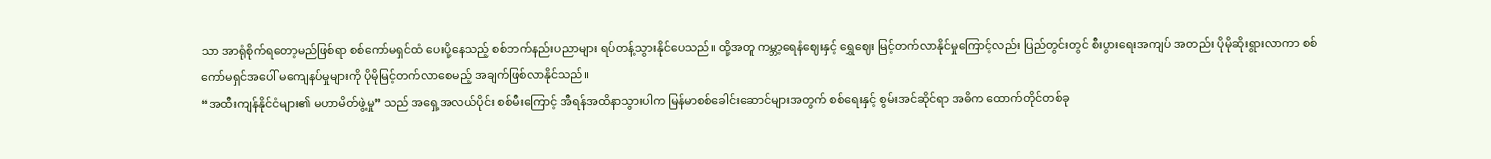သာ အာရုံစိုက်ရတော့မည်ဖြစ်ရာ စစ်ကော်မရှင်ထံ ပေးပို့နေသည့် စစ်ဘက်နည်းပညာများ ရပ်တန့်သွားနိုင်ပေသည်။ ထို့အတူ ကမ္ဘာ့ရေနံဈေးနှင့် ရွှေဈေး မြင့်တက်လာနိုင်မှုကြောင့်လည်း ပြည်တွင်းတွင် စီးပွားရေးအကျပ် အတည်း ပိုမိုဆိုးရွားလာကာ စစ်ကော်မရှင်အပေါ် မကျေနပ်မှုများကို ပိုမိုမြင့်တက်လာစေမည့် အချက်ဖြစ်လာနိုင်သည်။
“အထီးကျန်နိုင်ငံများ၏ မဟာမိတ်ဖွဲ့မှု” သည် အရှေ့အလယ်ပိုင်း စစ်မီးကြောင့် အီရန်အထိနာသွားပါက မြန်မာစစ်ခေါင်းဆောင်များအတွက် စစ်ရေးနှင့် စွမ်းအင်ဆိုင်ရာ အဓိက ထောက်တိုင်တစ်ခု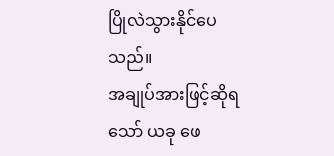ပြိုလဲသွားနိုင်ပေသည်။
အချုပ်အားဖြင့်ဆိုရသော် ယခု ဖေ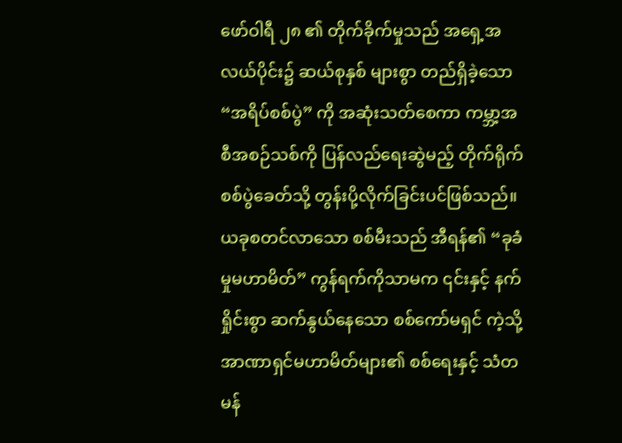ဖော်ဝါရီ ၂၈ ၏ တိုက်ခိုက်မှုသည် အရှေ့အလယ်ပိုင်း၌ ဆယ်စုနှစ် များစွာ တည်ရှိခဲ့သော “အရိပ်စစ်ပွဲ” ကို အဆုံးသတ်စေကာ ကမ္ဘာ့အစီအစဉ်သစ်ကို ပြန်လည်ရေးဆွဲမည့် တိုက်ရိုက်စစ်ပွဲခေတ်သို့ တွန်းပို့လိုက်ခြင်းပင်ဖြစ်သည်။ ယခုစတင်လာသော စစ်မီးသည် အီရန်၏ “ခုခံမှုမဟာမိတ်” ကွန်ရက်ကိုသာမက ၎င်းနှင့် နက်ရှိုင်းစွာ ဆက်နွယ်နေသော စစ်ကော်မရှင် ကဲ့သို့ အာဏာရှင်မဟာမိတ်များ၏ စစ်ရေးနှင့် သံတမန်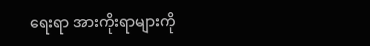ရေးရာ အားကိုးရာများကို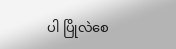ပါ ပြိုလဲစေ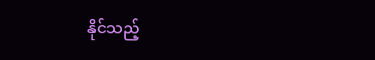နိုင်သည့်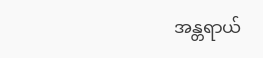အန္တရာယ်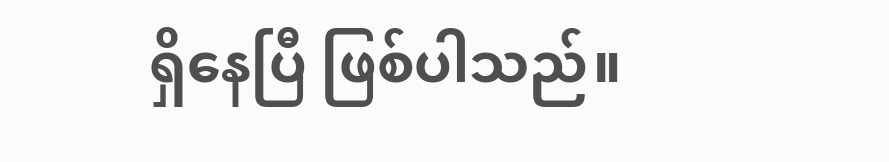ရှိနေပြီ ဖြစ်ပါသည်။